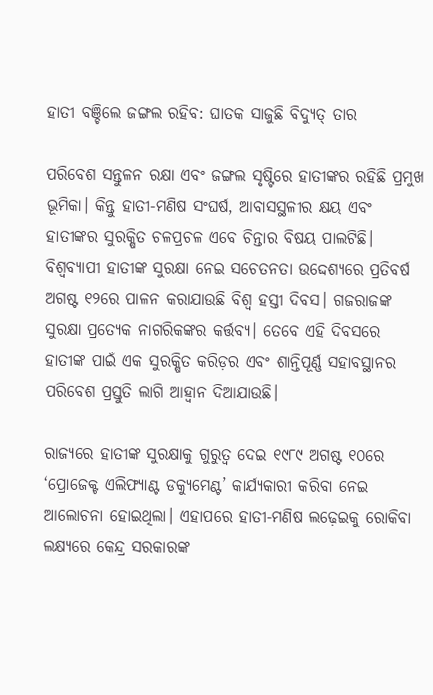ହାତୀ ବଞ୍ଚିଲେ ଜଙ୍ଗଲ ରହିବ: ଘାତକ ସାଜୁଛି ବିଦ୍ୟୁତ୍‌ ତାର

ପରିବେଶ ସନ୍ତୁଳନ ରକ୍ଷା ଏବଂ ଜଙ୍ଗଲ ସୃଷ୍ଟିରେ ହାତୀଙ୍କର ରହିଛି ପ୍ରମୁଖ ଭୂମିକା। କିନ୍ତୁ ହାତୀ-ମଣିଷ ସଂଘର୍ଷ, ଆବାସସ୍ଥଳୀର କ୍ଷୟ ଏବଂ ହାତୀଙ୍କର ସୁରକ୍ଷିତ ଚଳପ୍ରଚଳ ଏବେ ଚିନ୍ତାର ବିଷୟ ପାଲଟିଛି। ବିଶ୍ୱବ୍ୟାପୀ ହାତୀଙ୍କ ସୁରକ୍ଷା ନେଇ ସଚେତନତା ଉଦ୍ଦେଶ୍ୟରେ ପ୍ରତିବର୍ଷ ଅଗଷ୍ଟ ୧୨ରେ ପାଳନ କରାଯାଉଛି ବିଶ୍ୱ ହସ୍ତୀ ଦିବସ। ଗଜରାଜଙ୍କ ସୁରକ୍ଷା ପ୍ରତ୍ୟେକ ନାଗରିକଙ୍କର କର୍ତ୍ତବ୍ୟ। ତେବେ ଏହି ଦିବସରେ ହାତୀଙ୍କ ପାଇଁ ଏକ ସୁରକ୍ଷିତ କରିଡ଼ର ଏବଂ ଶାନ୍ତିପୂର୍ଣ୍ଣ ସହାବସ୍ଥାନର ପରିବେଶ ପ୍ରସ୍ତୁତି ଲାଗି ଆହ୍ବାନ ଦିଆଯାଉଛି।

ରାଜ୍ୟରେ ହାତୀଙ୍କ ସୁରକ୍ଷାକୁ ଗୁରୁତ୍ୱ ଦେଇ ୧୯୮୯ ଅଗଷ୍ଟ ୧୦ରେ ‘ପ୍ରୋଜେକ୍ଟ ଏଲିଫ୍ୟାଣ୍ଟ ଡକ୍ୟୁମେଣ୍ଟ’ କାର୍ଯ୍ୟକାରୀ କରିବା ନେଇ ଆଲୋଚନା ହୋଇଥିଲା। ଏହାପରେ ହାତୀ-ମଣିଷ ଲଢ଼େଇକୁ ରୋକିବା ଲକ୍ଷ୍ୟରେ କେନ୍ଦ୍ର ସରକାରଙ୍କ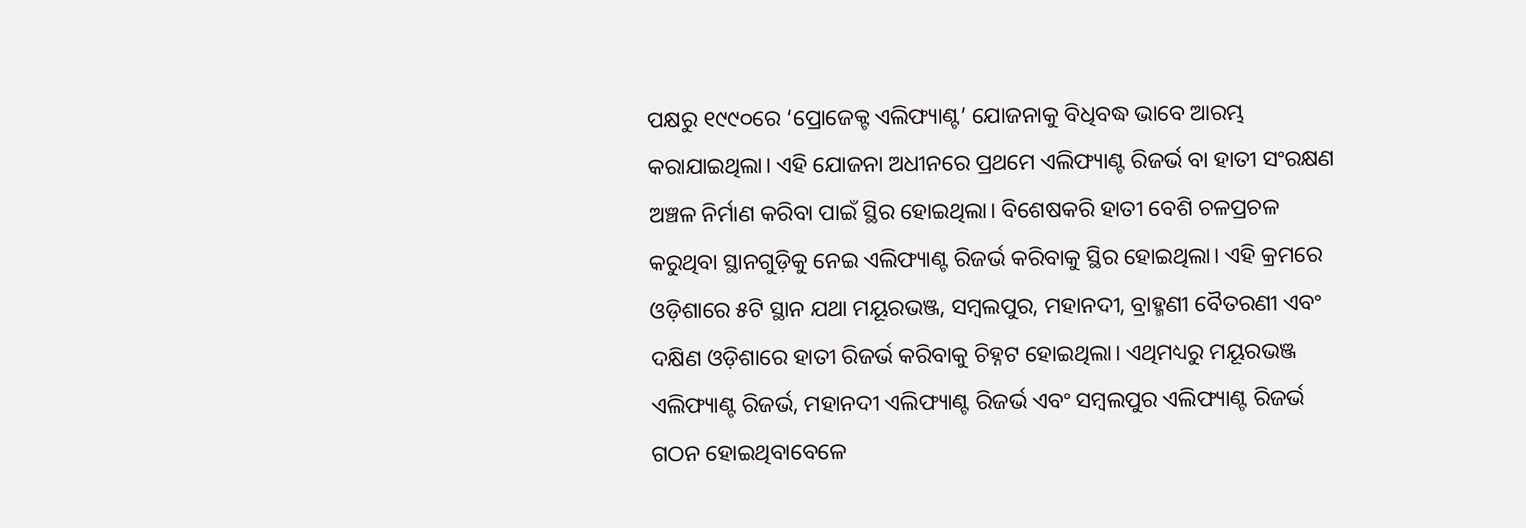ପକ୍ଷରୁ ୧୯୯୦ରେ ‘ପ୍ରୋଜେକ୍ଟ ଏଲିଫ୍ୟାଣ୍ଟ’ ଯୋଜନାକୁ ବିଧିବଦ୍ଧ ଭାବେ ଆରମ୍ଭ କରାଯାଇଥିଲା। ଏହି ଯୋଜନା ଅଧୀନରେ ପ୍ରଥମେ ଏଲିଫ୍ୟାଣ୍ଟ ରିଜର୍ଭ ବା ହାତୀ ସଂରକ୍ଷଣ ଅଞ୍ଚଳ ନିର୍ମାଣ କରିବା ପାଇଁ ସ୍ଥିର ହୋଇଥିଲା। ବିଶେଷକରି ହାତୀ ବେଶି ଚଳପ୍ରଚଳ କରୁଥିବା ସ୍ଥାନଗୁଡ଼ିକୁ ନେଇ ଏଲିଫ୍ୟାଣ୍ଟ ରିଜର୍ଭ କରିବାକୁ ସ୍ଥିର ହୋଇଥିଲା। ଏହି କ୍ରମରେ ଓଡ଼ିଶାରେ ୫ଟି ସ୍ଥାନ ଯଥା ମୟୂରଭଞ୍ଜ, ସମ୍ବଲପୁର, ମହାନଦୀ, ବ୍ରାହ୍ମଣୀ ବୈତରଣୀ ଏବଂ ଦକ୍ଷିଣ ଓଡ଼ିଶାରେ ହାତୀ ରିଜର୍ଭ କରିବାକୁ ଚିହ୍ନଟ ହୋଇଥିଲା। ଏଥିମଧ୍ୟରୁ ମୟୂରଭଞ୍ଜ ଏଲିଫ୍ୟାଣ୍ଟ ରିଜର୍ଭ, ମହାନଦୀ ଏଲିଫ୍ୟାଣ୍ଟ ରିଜର୍ଭ ଏବଂ ସମ୍ବଲପୁର ଏଲିଫ୍ୟାଣ୍ଟ ରିଜର୍ଭ ଗଠନ ହୋଇଥିବାବେଳେ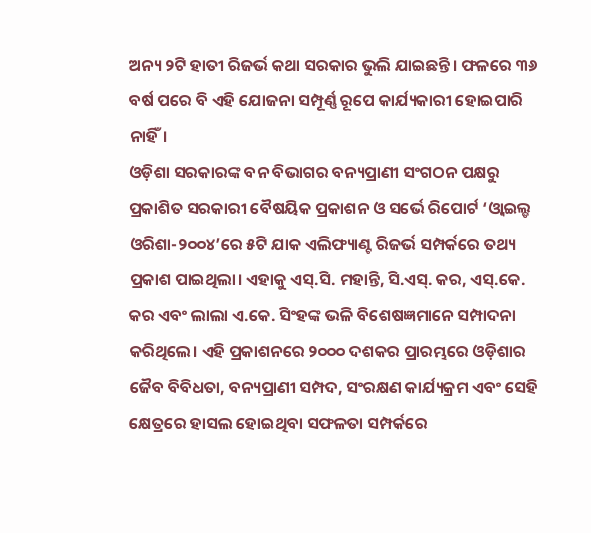ଅନ୍ୟ ୨ଟି ହାତୀ ରିଜର୍ଭ କଥା ସରକାର ଭୁଲି ଯାଇଛନ୍ତି। ଫଳରେ ୩୬ ବର୍ଷ ପରେ ବି ଏହି ଯୋଜନା ସମ୍ପୂର୍ଣ୍ଣ ରୂପେ କାର୍ଯ୍ୟକାରୀ ହୋଇପାରି ନାହିଁ।
ଓଡ଼ିଶା ସରକାରଙ୍କ ବନ ବିଭାଗର ବନ୍ୟପ୍ରାଣୀ ସଂଗଠନ ପକ୍ଷରୁ ପ୍ରକାଶିତ ସରକାରୀ ବୈଷୟିକ ପ୍ରକାଶନ ଓ ସର୍ଭେ ରିପୋର୍ଟ ‘ଓ୍ବାଇଲ୍ଡ ଓରିଶା-୨୦୦୪’ରେ ୫ଟି ଯାକ ଏଲିଫ୍ୟାଣ୍ଟ ରିଜର୍ଭ ସମ୍ପର୍କରେ ତଥ୍ୟ ପ୍ରକାଶ ପାଇଥିଲା। ଏହାକୁ ଏସ୍‌.ସି. ମହାନ୍ତି, ସି.ଏସ୍‌. କର, ଏସ୍‌.କେ. କର ଏବଂ ଲାଲା ଏ.କେ. ସିଂହଙ୍କ ଭଳି ବିଶେଷଜ୍ଞମାନେ ସମ୍ପାଦନା କରିଥିଲେ। ଏହି ପ୍ରକାଶନରେ ୨୦୦୦ ଦଶକର ପ୍ରାରମ୍ଭରେ ଓଡ଼ିଶାର ଜୈବ ବିବିଧତା, ବନ୍ୟପ୍ରାଣୀ ସମ୍ପଦ, ସଂରକ୍ଷଣ କାର୍ଯ୍ୟକ୍ରମ ଏବଂ ସେହି କ୍ଷେତ୍ରରେ ହାସଲ ହୋଇଥିବା ସଫଳତା ସମ୍ପର୍କରେ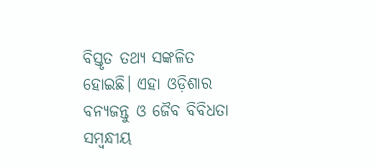ବିସ୍ତୃତ ତଥ୍ୟ ସଙ୍କଳିତ ହୋଇଛି। ଏହା ଓଡ଼ିଶାର ବନ୍ୟଜନ୍ତୁ ଓ ଜୈବ ବିବିଧତା ସମ୍ବନ୍ଧୀୟ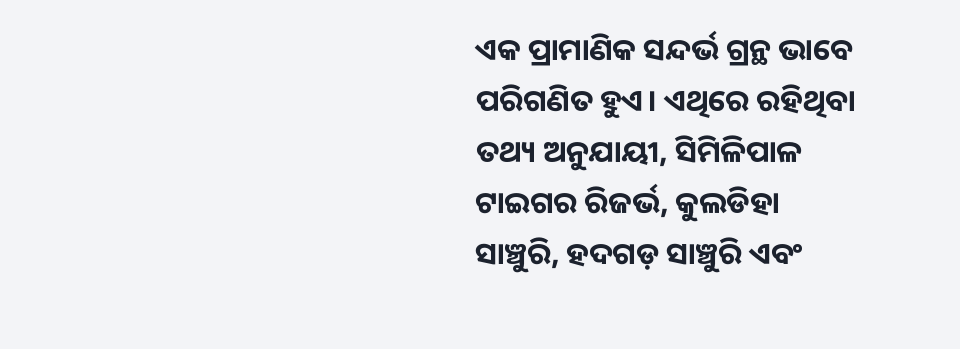ଏକ ପ୍ରାମାଣିକ ସନ୍ଦର୍ଭ ଗ୍ରନ୍ଥ ଭାବେ ପରିଗଣିତ ହୁଏ। ଏଥିରେ ରହିଥିବା ତଥ୍ୟ ଅନୁଯାୟୀ, ସିମିଳିପାଳ ଟାଇଗର ରିଜର୍ଭ, କୁଲଡିହା ସାଞ୍ଚୁରି, ହଦଗଡ଼ ସାଞ୍ଚୁରି ଏବଂ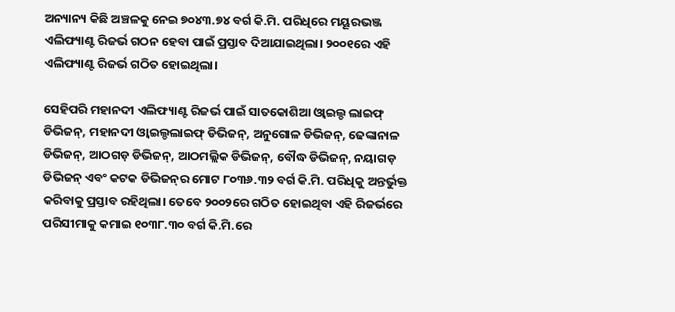ଅନ୍ୟାନ୍ୟ କିଛି ଅଞ୍ଚଳକୁ ନେଇ ୭୦୪୩.୭୪ ବର୍ଗ କି.ମି. ପରିଧିରେ ମୟୂରଭଞ୍ଜ ଏଲିଫ୍ୟାଣ୍ଟ ରିଜର୍ଭ ଗଠନ ହେବା ପାଇଁ ପ୍ରସ୍ତାବ ଦିଆଯାଇଥିଲା। ୨୦୦୧ରେ ଏହି ଏଲିଫ୍ୟାଣ୍ଟ ରିଜର୍ଭ ଗଠିତ ହୋଇଥିଲା।

ସେହିପରି ମହାନଦୀ ଏଲିଫ୍ୟାଣ୍ଟ ରିଜର୍ଭ ପାଇଁ ସାତକୋଶିଆ ଓ୍ବାଇଲ୍ଡ ଲାଇଫ୍‌ ଡିଭିଜନ୍‌, ମହାନଦୀ ଓ୍ବାଇଲ୍ଡଲାଇଫ୍‌ ଡିଭିଜନ୍‌, ଅନୁଗୋଳ ଡିଭିଜନ୍‌, ଢେଙ୍କାନାଳ ଡିଭିଜନ୍‌, ଆଠଗଡ଼ ଡିଭିଜନ୍‌, ଆଠମଲ୍ଲିକ ଡିଭିଜନ୍‌, ବୌଦ୍ଧ ଡିଭିଜନ୍‌, ନୟାଗଡ଼ ଡିଭିଜନ୍‌ ଏବଂ କଟକ ଡିଭିଜନ୍‌ର ମୋଟ ୮୦୩୬.୩୨ ବର୍ଗ କି.ମି. ପରିଧିକୁ ଅନ୍ତର୍ଭୁକ୍ତ କରିବାକୁ ପ୍ରସ୍ତାବ ରହିଥିଲା। ତେବେ ୨୦୦୨ରେ ଗଠିତ ହୋଇଥିବା ଏହି ରିଜର୍ଭରେ ପରିସୀମାକୁ କମାଇ ୧୦୩୮.୩୦ ବର୍ଗ କି.ମି.ରେ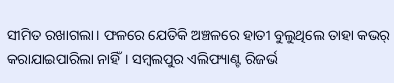ସୀମିତ ରଖାଗଲା। ଫଳରେ ଯେତିକି ଅଞ୍ଚଳରେ ହାତୀ ବୁଲୁଥିଲେ ତାହା କଭର୍‌ କରାଯାଇପାରିଲା ନାହିଁ। ସମ୍ବଲପୁର ଏଲିଫ୍ୟାଣ୍ଟ ରିଜର୍ଭ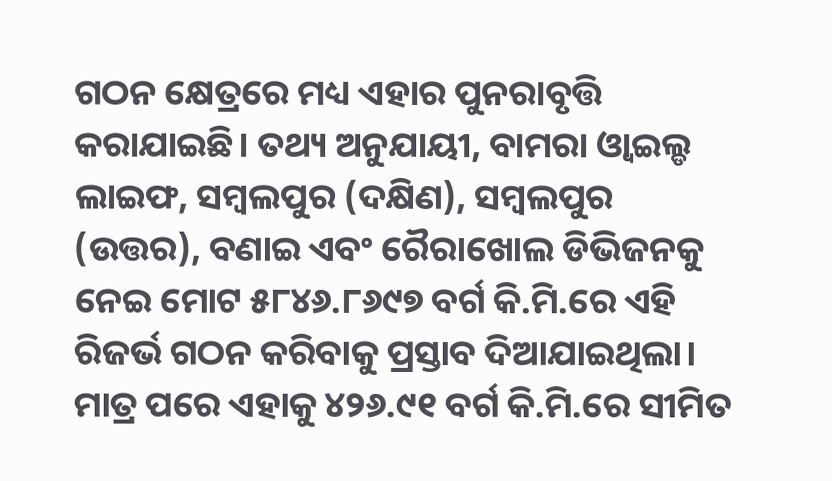ଗଠନ କ୍ଷେତ୍ରରେ ମଧ୍ୟ ଏହାର ପୁନରାବୃତ୍ତି କରାଯାଇଛି। ତଥ୍ୟ ଅନୁଯାୟୀ, ବାମରା ଓ୍ବାଇଲ୍ଡ ଲାଇଫ, ସମ୍ବଲପୁର (ଦକ୍ଷିଣ), ସମ୍ବଲପୁର (ଉତ୍ତର), ବଣାଇ ଏବଂ ରୈରାଖୋଲ ଡିଭିଜନକୁ ନେଇ ମୋଟ ୫୮୪୬.୮୬୯୭ ବର୍ଗ କି.ମି.ରେ ଏହି ରିଜର୍ଭ ଗଠନ କରିବାକୁ ପ୍ରସ୍ତାବ ଦିଆଯାଇଥିଲା। ମାତ୍ର ପରେ ଏହାକୁ ୪୨୬.୯୧ ବର୍ଗ କି.ମି.ରେ ସୀମିତ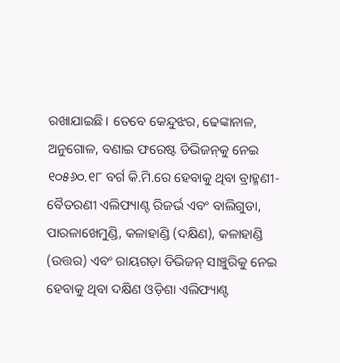ରଖାଯାଇଛି। ତେବେ କେନ୍ଦୁଝର, ଢେଙ୍କାନାଳ, ଅନୁଗୋଳ, ବଣାଇ ଫରେଷ୍ଟ ଡିଭିଜନ୍‌କୁ ନେଇ ୧୦୫୬୦.୧୮ ବର୍ଗ କି.ମି.ରେ ହେବାକୁ ଥିବା ବ୍ରାହ୍ମଣୀ-ବୈତରଣୀ ଏଲିଫ୍ୟାଣ୍ଟ ରିଜର୍ଭ ଏବଂ ବାଲିଗୁଡା, ପାରଳାଖେମୁଣ୍ଡି, କଳାହାଣ୍ଡି (ଦକ୍ଷିଣ), କଳାହାଣ୍ଡି (ଉତ୍ତର) ଏବଂ ରାୟଗଡ଼ା ଡିଭିଜନ୍‌ ସାଞ୍ଚୁରିକୁ ନେଇ ହେବାକୁ ଥିବା ଦକ୍ଷିଣ ଓଡ଼ିଶା ଏଲିଫ୍ୟାଣ୍ଟ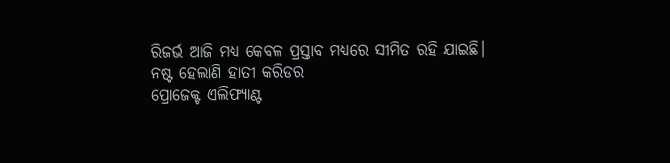ରିଜର୍ଭ ଆଜି ମଧ୍ୟ କେବଳ ପ୍ରସ୍ତାବ ମଧ୍ୟରେ ସୀମିତ ରହି ଯାଇଛି।
ନଷ୍ଟ ହେଲାଣି ହାତୀ କରିଡର
ପ୍ରୋଜେକ୍ଟ ଏଲିଫ୍ୟାଣ୍ଟ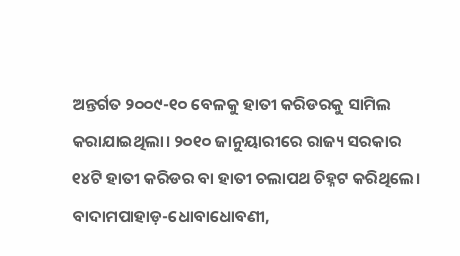ଅନ୍ତର୍ଗତ ୨୦୦୯-୧୦ ବେଳକୁ ହାତୀ କରିଡରକୁ ସାମିଲ କରାଯାଇଥିଲା। ୨୦୧୦ ଜାନୁୟାରୀରେ ରାଜ୍ୟ ସରକାର ୧୪ଟି ହାତୀ କରିଡର ବା ହାତୀ ଚଲାପଥ ଚିହ୍ନଟ କରିଥିଲେ। ବାଦାମପାହାଡ଼-ଧୋବାଧୋବଣୀ,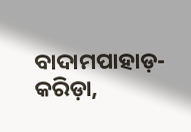ବାଦାମପାହାଡ଼-କରିଡ଼ା,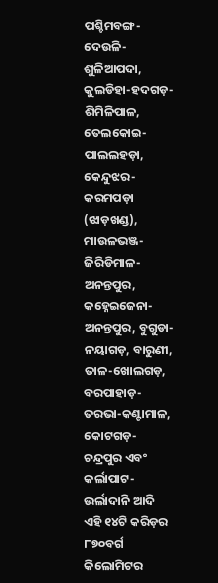ପଶ୍ଚିମବଙ୍ଗ-ଦେଉଳି-ଶୁଳିଆପଦା, କୁଲଡିହା-ହଦଗଡ଼-ଶିମିଳିପାଳ, ତେଲକୋଇ-ପାଲଲହଡ଼ା, କେନ୍ଦୁଝର-କରମପଡ଼ା (ଝାଡ଼ଖଣ୍ଡ), ମାଉଳଭଞ୍ଜ-ଜିରିଡିମାଳ-ଅନନ୍ତପୁର, କହ୍ନେଇଜେନା-ଅନନ୍ତପୁର, ବୁଗୁଡା-ନୟାଗଡ଼, ବାରୁଣୀ, ତାଳ-ଖୋଲଗଡ଼, ବରପାହାଡ଼-ତରଭା-କଣ୍ଟାମାଳ, କୋଟଗଡ଼-ଚନ୍ଦ୍ରପୁର ଏବଂ କର୍ଲାପାଟ-ଉର୍ଲାଦାନି ଆଦି ଏହି ୧୪ଟି କରିଡ଼ର ୮୭୦ବର୍ଗ କିଲୋମିଟର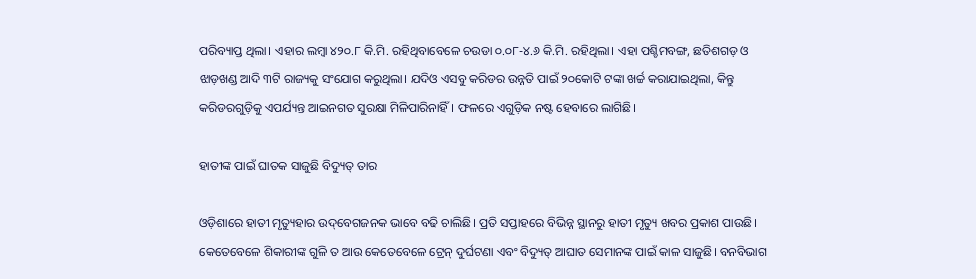ପରିବ୍ୟାପ୍ତ ଥିଲା। ଏହାର ଲମ୍ବା ୪୨୦.୮ କି.ମି. ରହିଥିବାବେଳେ ଚଉଡା ୦.୦୮-୪.୬ କି.ମି. ରହିଥିଲା। ଏହା ପଶ୍ଚିମବଙ୍ଗ, ଛତିଶଗଡ଼ ଓ ଝାଡ଼ଖଣ୍ଡ ଆଦି ୩ଟି ରାଜ୍ୟକୁ ସଂଯୋଗ କରୁଥିଲା। ଯଦିଓ ଏସବୁ କରିଡର ଉନ୍ନତି ପାଇଁ ୨୦କୋଟି ଟଙ୍କା ଖର୍ଚ୍ଚ କରାଯାଇଥିଲା, କିନ୍ତୁ କରିଡରଗୁଡ଼ିକୁ ଏପର୍ଯ୍ୟନ୍ତ ଆଇନଗତ ସୁରକ୍ଷା ମିଳିପାରିନାହିଁ। ଫଳରେ ଏଗୁଡ଼ିକ ନଷ୍ଟ ହେବାରେ ଲାଗିଛି।

ହାତୀଙ୍କ ପାଇଁ ଘାତକ ସାଜୁଛି ବିଦ୍ୟୁତ୍‌ ତାର

ଓଡ଼ିଶାରେ ହାତୀ ମୃତ୍ୟୁହାର ଉଦ୍‌ବେଗଜନକ ଭାବେ ବଢି ଚାଲିଛି। ପ୍ରତି ସପ୍ତାହରେ ବିଭିନ୍ନ ସ୍ଥାନରୁ ହାତୀ ମୃତ୍ୟୁ ଖବର ପ୍ରକାଶ ପାଉଛି। କେତେବେଳେ ଶିକାରୀଙ୍କ ଗୁଳି ତ ଆଉ କେତେବେଳେ ଟ୍ରେନ୍‌ ଦୁର୍ଘଟଣା ଏବଂ ବିଦ୍ୟୁତ୍‌ ଆଘାତ ସେମାନଙ୍କ ପାଇଁ କାଳ ସାଜୁଛି। ବନବିଭାଗ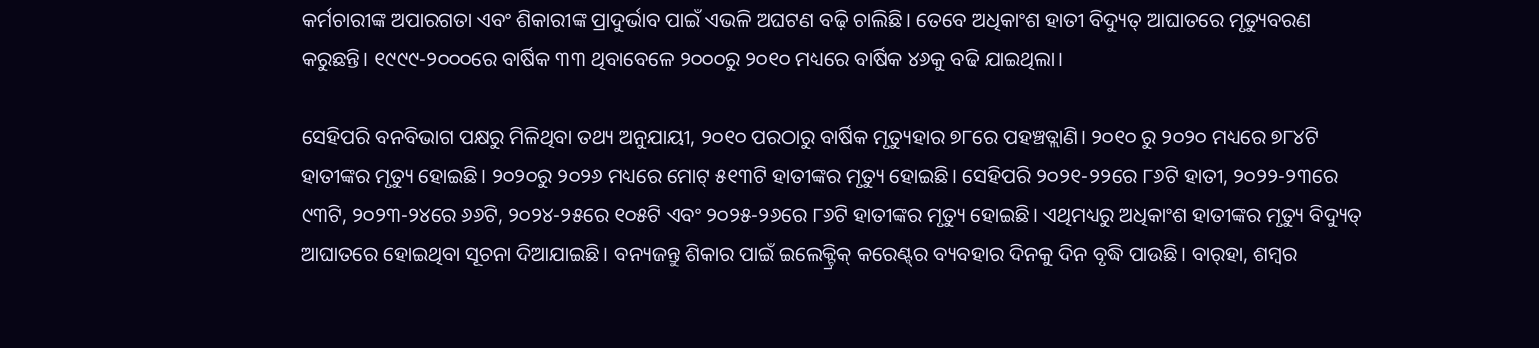କର୍ମଚାରୀଙ୍କ ଅପାରଗତା ଏବଂ ଶିକାରୀଙ୍କ ପ୍ରାଦୁର୍ଭାବ ପାଇଁ ଏଭଳି ଅଘଟଣ ବଢ଼ି ଚାଲିଛି। ତେବେ ଅଧିକାଂଶ ହାତୀ ବିଦ୍ୟୁତ୍‌ ଆଘାତରେ ମୃତ୍ୟୁବରଣ କରୁଛନ୍ତି। ୧୯୯୯-୨୦୦୦ରେ ବାର୍ଷିକ ୩୩ ଥିବାବେଳେ ୨୦୦୦ରୁ ୨୦୧୦ ମଧ୍ୟରେ ବାର୍ଷିକ ୪୬କୁ ବଢି ଯାଇଥିଲା।

ସେହିପରି ବନବିଭାଗ ପକ୍ଷରୁ ମିଳିଥିବା ତଥ୍ୟ ଅନୁଯାୟୀ, ୨୦୧୦ ପରଠାରୁ ବାର୍ଷିକ ମୃତ୍ୟୁହାର ୭୮ରେ ପହଞ୍ଚତ୍ଲାଣି। ୨୦୧୦ ରୁ ୨୦୨୦ ମଧ୍ୟରେ ୭୮୪ଟି ହାତୀଙ୍କର ମୃତ୍ୟୁ ହୋଇଛି। ୨୦୨୦ରୁ ୨୦୨୬ ମଧ୍ୟରେ ମୋଟ୍‌ ୫୧୩ଟି ହାତୀଙ୍କର ମୃତ୍ୟୁ ହୋଇଛି। ସେହିପରି ୨୦୨୧-୨୨ରେ ୮୬ଟି ହାତୀ, ୨୦୨୨-୨୩ରେ ୯୩ଟି, ୨୦୨୩-୨୪ରେ ୬୬ଟି, ୨୦୨୪-୨୫ରେ ୧୦୫ଟି ଏବଂ ୨୦୨୫-୨୬ରେ ୮୬ଟି ହାତୀଙ୍କର ମୃତ୍ୟୁ ହୋଇଛି। ଏଥିମଧ୍ୟରୁ ଅଧିକାଂଶ ହାତୀଙ୍କର ମୃତ୍ୟୁ ବିଦ୍ୟୁତ୍‌ ଆଘାତରେ ହୋଇଥିବା ସୂଚନା ଦିଆଯାଇଛି। ବନ୍ୟଜନ୍ତୁ ଶିକାର ପାଇଁ ଇଲେକ୍ଟ୍ରିକ୍‌ କରେଣ୍ଟ୍‌ର ବ୍ୟବହାର ଦିନକୁ ଦିନ ବୃଦ୍ଧି ପାଉଛି। ବାର୍‌ହା, ଶମ୍ବର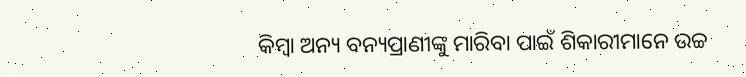କିମ୍ବା ଅନ୍ୟ ବନ୍ୟପ୍ରାଣୀଙ୍କୁ ମାରିବା ପାଇଁ ଶିକାରୀମାନେ ଉଚ୍ଚ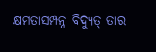କ୍ଷମତାସମ୍ପନ୍ନ ବିଦ୍ୟୁତ୍‌ ତାର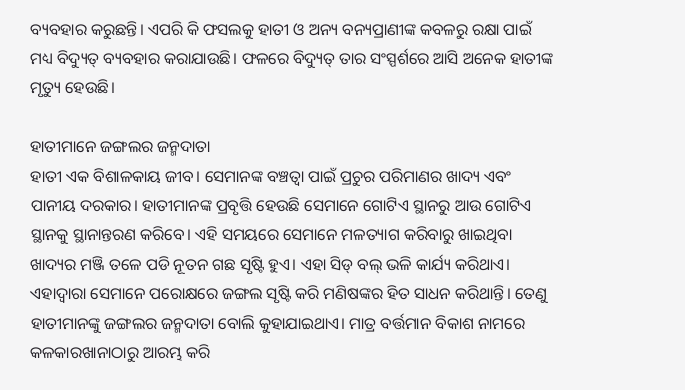ବ୍ୟବହାର କରୁଛନ୍ତି। ଏପରି କି ଫସଲକୁ ହାତୀ ଓ ଅନ୍ୟ ବନ୍ୟପ୍ରାଣୀଙ୍କ କବଳରୁ ରକ୍ଷା ପାଇଁ ମଧ୍ୟ ବିଦ୍ୟୁତ୍‌ ବ୍ୟବହାର କରାଯାଉଛି। ଫଳରେ ବିଦ୍ୟୁତ୍‌ ତାର ସଂସ୍ପର୍ଶରେ ଆସି ଅନେକ ହାତୀଙ୍କ ମୃତ୍ୟୁ ହେଉଛି।

ହାତୀମାନେ ଜଙ୍ଗଲର ଜନ୍ମଦାତା
ହାତୀ ଏକ ବିଶାଳକାୟ ଜୀବ। ସେମାନଙ୍କ ବଞ୍ଚତ୍ବା ପାଇଁ ପ୍ରଚୁର ପରିମାଣର ଖାଦ୍ୟ ଏବଂ ପାନୀୟ ଦରକାର। ହାତୀମାନଙ୍କ ପ୍ରବୃତ୍ତି ହେଉଛି ସେମାନେ ଗୋଟିଏ ସ୍ଥାନରୁ ଆଉ ଗୋଟିଏ ସ୍ଥାନକୁ ସ୍ଥାନାନ୍ତରଣ କରିବେ। ଏହି ସମୟରେ ସେମାନେ ମଳତ୍ୟାଗ କରିବାରୁ ଖାଇଥିବା ଖାଦ୍ୟର ମଞ୍ଜି ତଳେ ପଡି ନୂତନ ଗଛ ସୃଷ୍ଟି ହୁଏ। ଏହା ସିଡ୍‌ ବଲ୍‌ ଭଳି କାର୍ଯ୍ୟ କରିଥାଏ। ଏହାଦ୍ୱାରା ସେମାନେ ପରୋକ୍ଷରେ ଜଙ୍ଗଲ ସୃଷ୍ଟି କରି ମଣିଷଙ୍କର ହିତ ସାଧନ କରିଥାନ୍ତି। ତେଣୁ ହାତୀମାନଙ୍କୁ ଜଙ୍ଗଲର ଜନ୍ମଦାତା ବୋଲି କୁହାଯାଇଥାଏ। ମାତ୍ର ବର୍ତ୍ତମାନ ବିକାଶ ନାମରେ କଳକାରଖାନାଠାରୁ ଆରମ୍ଭ କରି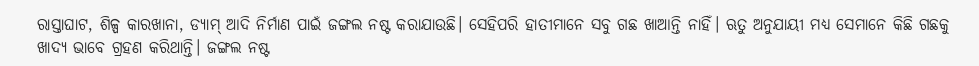ରାସ୍ତାଘାଟ, ଶିଳ୍ପ କାରଖାନା, ଡ୍ୟାମ୍‌ ଆଦି ନିର୍ମାଣ ପାଇଁ ଜଙ୍ଗଲ ନଷ୍ଟ କରାଯାଉଛି। ସେହିପରି ହାତୀମାନେ ସବୁ ଗଛ ଖାଆନ୍ତି ନାହିଁ। ଋତୁ ଅନୁଯାୟୀ ମଧ୍ୟ ସେମାନେ କିଛି ଗଛକୁ ଖାଦ୍ୟ ଭାବେ ଗ୍ରହଣ କରିଥାନ୍ତି। ଜଙ୍ଗଲ ନଷ୍ଟ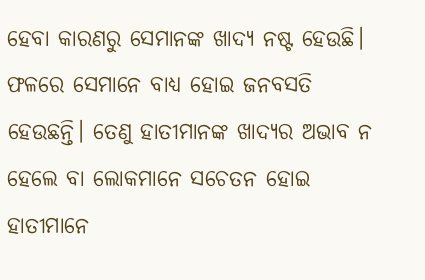ହେବା କାରଣରୁ ସେମାନଙ୍କ ଖାଦ୍ୟ ନଷ୍ଟ ହେଉଛି। ଫଳରେ ସେମାନେ ବାଧ୍ୟ ହୋଇ ଜନବସତି ହେଉଛନ୍ତି। ତେଣୁ ହାତୀମାନଙ୍କ ଖାଦ୍ୟର ଅଭାବ ନ ହେଲେ ବା ଲୋକମାନେ ସଚେତନ ହୋଇ ହାତୀମାନେ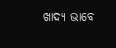ଖାଦ୍ୟ ଭାବେ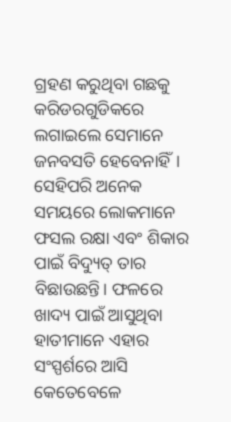ଗ୍ରହଣ କରୁଥିବା ଗଛକୁ କରିଡରଗୁଡିକରେ ଲଗାଇଲେ ସେମାନେ ଜନବସତି ହେବେନାହିଁ। ସେହିପରି ଅନେକ ସମୟରେ ଲୋକମାନେ ଫସଲ ରକ୍ଷା ଏବଂ ଶିକାର ପାଇଁ ବିଦ୍ୟୁତ୍‌ ତାର ବିଛାଉଛନ୍ତି। ଫଳରେ ଖାଦ୍ୟ ପାଇଁ ଆସୁଥିବା ହାତୀମାନେ ଏହାର ସଂସ୍ପର୍ଶରେ ଆସି କେତେବେଳେ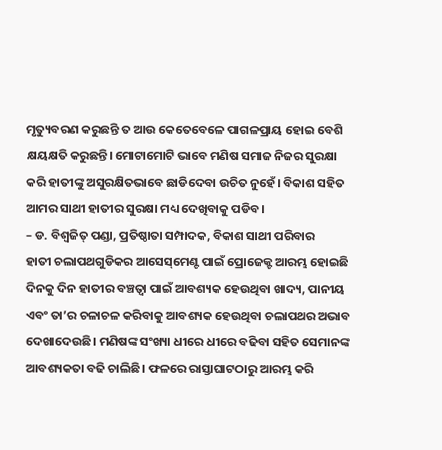ମୃତ୍ୟୁବରଣ କରୁଛନ୍ତି ତ ଆଉ କେତେବେଳେ ପାଗଳପ୍ରାୟ ହୋଇ ବେଶି କ୍ଷୟକ୍ଷତି କରୁଛନ୍ତି। ମୋଟାମୋଟି ଭାବେ ମଣିଷ ସମାଜ ନିଜର ସୁରକ୍ଷା କରି ହାତୀଙ୍କୁ ଅସୁରକ୍ଷିତଭାବେ ଛାଡିଦେବା ଉଚିତ ନୁହେଁ। ବିକାଶ ସହିତ ଆମର ସାଥୀ ହାତୀର ସୁରକ୍ଷା ମଧ୍ୟ ଦେଖିବାକୁ ପଡିବ।
– ଡ. ବିଶ୍ୱଜିତ୍‌ ପଣ୍ଡା, ପ୍ରତିଷ୍ଠାତା ସମ୍ପାଦକ, ବିକାଶ ସାଥୀ ପରିବାର
ହାତୀ ଚଲାପଥଗୁଡିକର ଆସେସ୍‌ମେଣ୍ଟ ପାଇଁ ପ୍ରୋଜେକ୍ଟ ଆରମ୍ଭ ହୋଇଛି
ଦିନକୁ ଦିନ ହାତୀର ବଞ୍ଚତ୍ବା ପାଇଁ ଆବଶ୍ୟକ ହେଉଥିବା ଖାଦ୍ୟ, ପାନୀୟ ଏବଂ ତା’ର ଚଳାଚଳ କରିବାକୁ ଆବଶ୍ୟକ ହେଉଥିବା ଚଲାପଥର ଅଭାବ ଦେଖାଦେଉଛି। ମଣିଷଙ୍କ ସଂଖ୍ୟା ଧୀରେ ଧୀରେ ବଢିବା ସହିତ ସେମାନଙ୍କ ଆବଶ୍ୟକତା ବଢି ଚାଲିଛି। ଫଳରେ ରାସ୍ତାଘାଟଠାରୁ ଆରମ୍ଭ କରି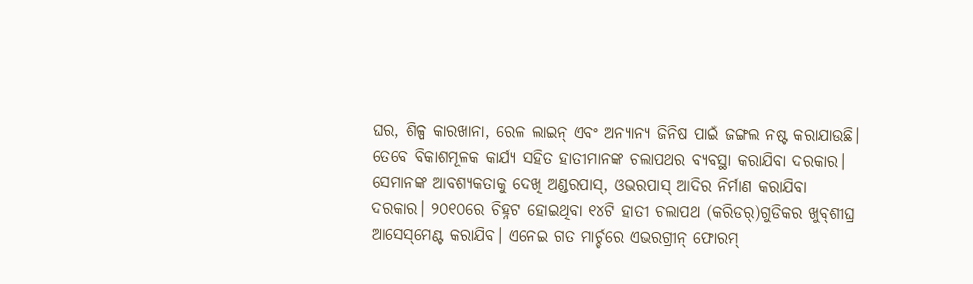ଘର, ଶିଳ୍ପ କାରଖାନା, ରେଳ ଲାଇନ୍‌ ଏବଂ ଅନ୍ୟାନ୍ୟ ଜିନିଷ ପାଇଁ ଜଙ୍ଗଲ ନଷ୍ଟ କରାଯାଉଛି। ତେବେ ବିକାଶମୂଳକ କାର୍ଯ୍ୟ ସହିତ ହାତୀମାନଙ୍କ ଚଲାପଥର ବ୍ୟବସ୍ଥା କରାଯିବା ଦରକାର। ସେମାନଙ୍କ ଆବଶ୍ୟକତାକୁ ଦେଖି ଅଣ୍ଡରପାସ୍‌, ଓଭରପାସ୍‌ ଆଦିର ନିର୍ମାଣ କରାଯିବା ଦରକାର। ୨୦୧୦ରେ ଚିହ୍ନଟ ହୋଇଥିବା ୧୪ଟି ହାତୀ ଚଲାପଥ (କରିଡର୍‌)ଗୁଡିକର ଖୁବ୍‌ଶୀଘ୍ର ଆସେସ୍‌ମେଣ୍ଟ କରାଯିବ। ଏନେଇ ଗତ ମାର୍ଚ୍ଚରେ ଏଭରଗ୍ରୀନ୍‌ ଫୋରମ୍‌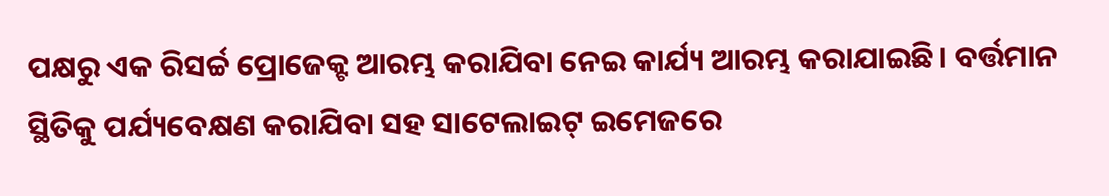ପକ୍ଷରୁ ଏକ ରିସର୍ଚ୍ଚ ପ୍ରୋଜେକ୍ଟ ଆରମ୍ଭ କରାଯିବା ନେଇ କାର୍ଯ୍ୟ ଆରମ୍ଭ କରାଯାଇଛି। ବର୍ତ୍ତମାନ ସ୍ଥିତିକୁ ପର୍ଯ୍ୟବେକ୍ଷଣ କରାଯିବା ସହ ସାଟେଲାଇଟ୍‌ ଇମେଜରେ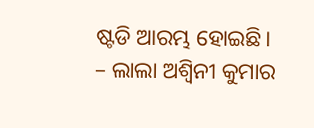ଷ୍ଟଡି ଆରମ୍ଭ ହୋଇଛି।
– ଲାଲା ଅଶ୍ୱିନୀ କୁମାର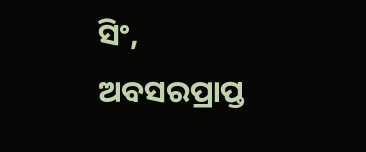ସିଂ, ଅବସରପ୍ରାପ୍ତ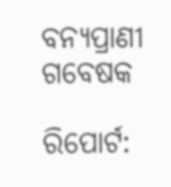ବନ୍ୟପ୍ରାଣୀ ଗବେଷକ

ରିପୋର୍ଟ: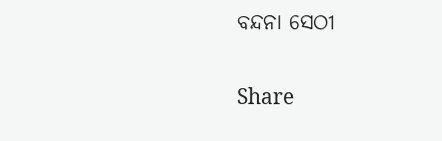ବନ୍ଦନା ସେଠୀ

Share